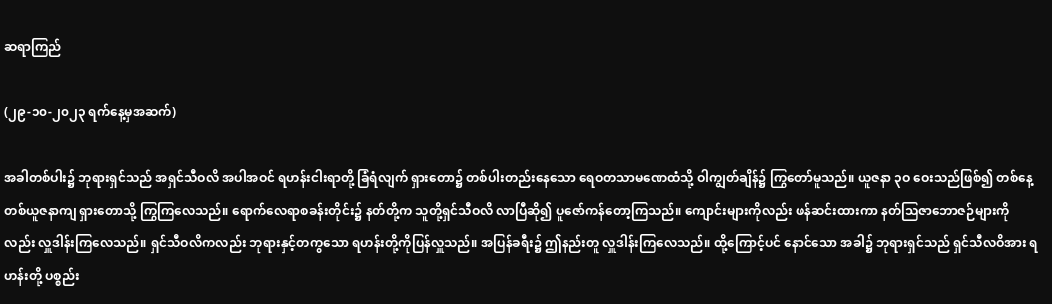ဆရာကြည်

(၂၉-၁၀-၂၀၂၃ ရက်နေ့မှအဆက်)

အခါတစ်ပါး၌ ဘုရားရှင်သည် အရှင်သီဝလိ အပါအဝင် ရဟန်းငါးရာတို့ ခြံရံလျက် ရှားတော၌ တစ်ပါးတည်းနေသော ရေဝတသာမဏေထံသို့ ဝါကျွတ်ချိန်၌ ကြွတော်မူသည်။ ယူဇနာ ၃ဝ ဝေးသည်ဖြစ်၍ တစ်နေ့ တစ်ယူဇနာကျ ရှားတောသို့ ကြွကြလေသည်။ ရောက်လေရာစခန်းတိုင်း၌ နတ်တို့က သူတို့ရှင်သီဝလိ လာပြီဆို၍ ပူဇော်ကန်တော့ကြသည်။ ကျောင်းများကိုလည်း ဖန်ဆင်းထားကာ နတ်သြဇာဘောဇဉ်များကိုလည်း လှူဒါန်းကြလေသည်။ ရှင်သီဝလိကလည်း ဘုရားနှင့်တကွသော ရဟန်းတို့ကိုပြန်လှူသည်။ အပြန်ခရီး၌ ဤနည်းတူ လှူဒါန်းကြလေသည်။ ထို့ကြောင့်ပင် နောင်သော အခါ၌ ဘုရားရှင်သည် ရှင်သီလဝိအား ရဟန်းတို့ ပစ္စည်း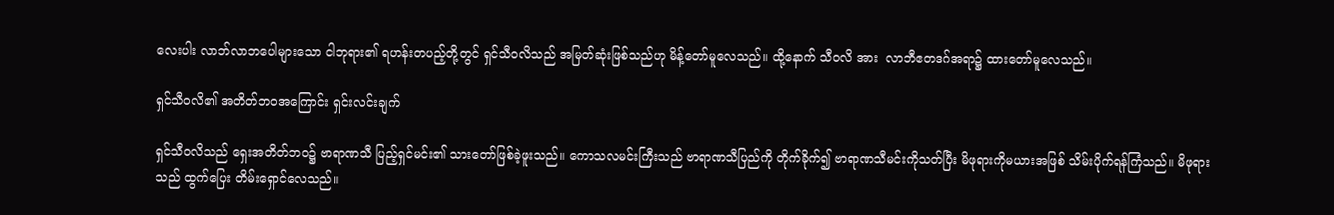လေးပါး လာဘ်လာဘပေါများသော ငါဘုရား၏ ရဟန်းတပည့်တို့တွင် ရှင်သီဝလိသည် အမြတ်ဆုံးဖြစ်သည်ဟု မိန့်တော်မူလေသည်။ ထို့နောက် သီဝလိ အား  လာဘီဧတဒဂ်အရာ၌ ထားတော်မူလေသည်။

ရှင်သီဝလိ၏ အတိတ်ဘဝအကြောင်း ရှင်းလင်းချက်

ရှင်သီဝလိသည် ရှေးအတိတ်ဘဝ၌ ဗာရာဏသီ ပြည့်ရှင်မင်း၏ သားတော်ဖြစ်ခဲ့ဖူးသည်။ ကောသလမင်းကြီးသည် ဗာရာဏသီပြည်ကို တိုက်ခိုက်၍ ဗာရာဏသီမင်းကိုသတ်ပြီး မိဖုရားကိုမယားအဖြစ် သိမ်းပိုက်ရန်ကြံသည်။ မိဖုရားသည် ထွက်ပြေး တိမ်းရှောင်လေသည်။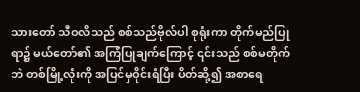သားတော် သီဝလိသည် စစ်သည်ဗိုလ်ပါ စုရုံးကာ တိုက်မည်ပြုရာ၌ မယ်တော်၏ အကြံပြုချက်ကြောင့် ၎င်းသည် စစ်မတိုက်ဘဲ တစ်မြို့လုံးကို အပြင်မှဝိုင်းရံပြီး ပိတ်ဆို့၍ အစာရေ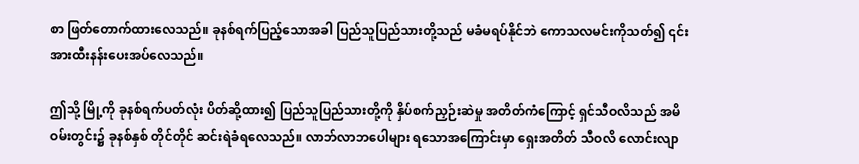စာ ဖြတ်တောက်ထားလေသည်။ ခုနစ်ရက်ပြည့်သောအခါ ပြည်သူပြည်သားတို့သည် မခံမရပ်နိုင်ဘဲ ကောသလမင်းကိုသတ်၍ ၎င်းအားထီးနန်းပေးအပ်လေသည်။

ဤသို့ မြို့ကို ခုနစ်ရက်ပတ်လုံး ပိတ်ဆို့ထား၍ ပြည်သူပြည်သားတို့ကို နှိပ်စက်ညှဉ်းဆဲမှု အတိတ်ကံကြောင့် ရှင်သီဝလိသည် အမိဝမ်းတွင်း၌ ခုနစ်နှစ် တိုင်တိုင် ဆင်းရဲခံရလေသည်။ လာဘ်လာဘပေါများ ရသောအကြောင်းမှာ ရှေးအတိတ် သီဝလိ လောင်းလျာ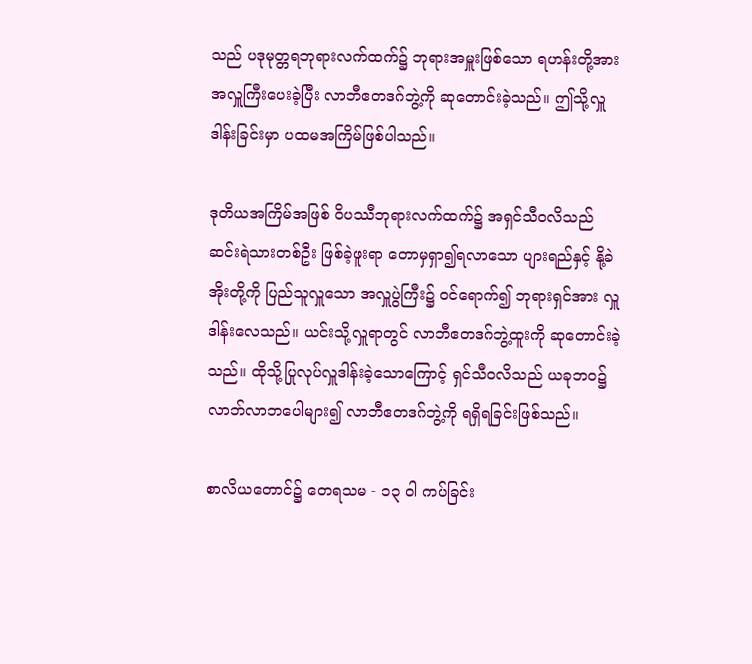သည် ပဒုမုတ္တရဘုရားလက်ထက်၌ ဘုရားအမှူးဖြစ်သော ရဟန်းတို့အား အလှူကြီးပေးခဲ့ပြီး လာဘီဧတဒဂ်ဘွဲ့ကို ဆုတောင်းခဲ့သည်။ ဤသို့လှူဒါန်းခြင်းမှာ ပထမအကြိမ်ဖြစ်ပါသည်။

ဒုတိယအကြိမ်အဖြစ် ဝိပဿီဘုရားလက်ထက်၌ အရှင်သီဝလိသည် ဆင်းရဲသားတစ်ဦး ဖြစ်ခဲ့ဖူးရာ တောမှရှာ၍ရလာသော ပျားရည်နှင့် နို့ခဲအိုးတို့ကို ပြည်သူလှူသော အလှူပွဲကြီး၌ ဝင်ရောက်၍ ဘုရားရှင်အား လှူဒါန်းလေသည်။ ယင်းသို့လှူရာတွင် လာဘီဧတဒဂ်ဘွဲ့ထူးကို ဆုတောင်းခဲ့သည်။ ထိုသို့ပြုလုပ်လှူဒါန်းခဲ့သောကြောင့် ရှင်သီဝလိသည် ယခုဘဝ၌ လာဘ်လာဘပေါများ၍ လာဘီဧတဒဂ်ဘွဲ့ကို ရရှိရခြင်းဖြစ်သည်။

စာလိယတောင်၌ တေရသမ - ၁၃ ဝါ ကပ်ခြင်း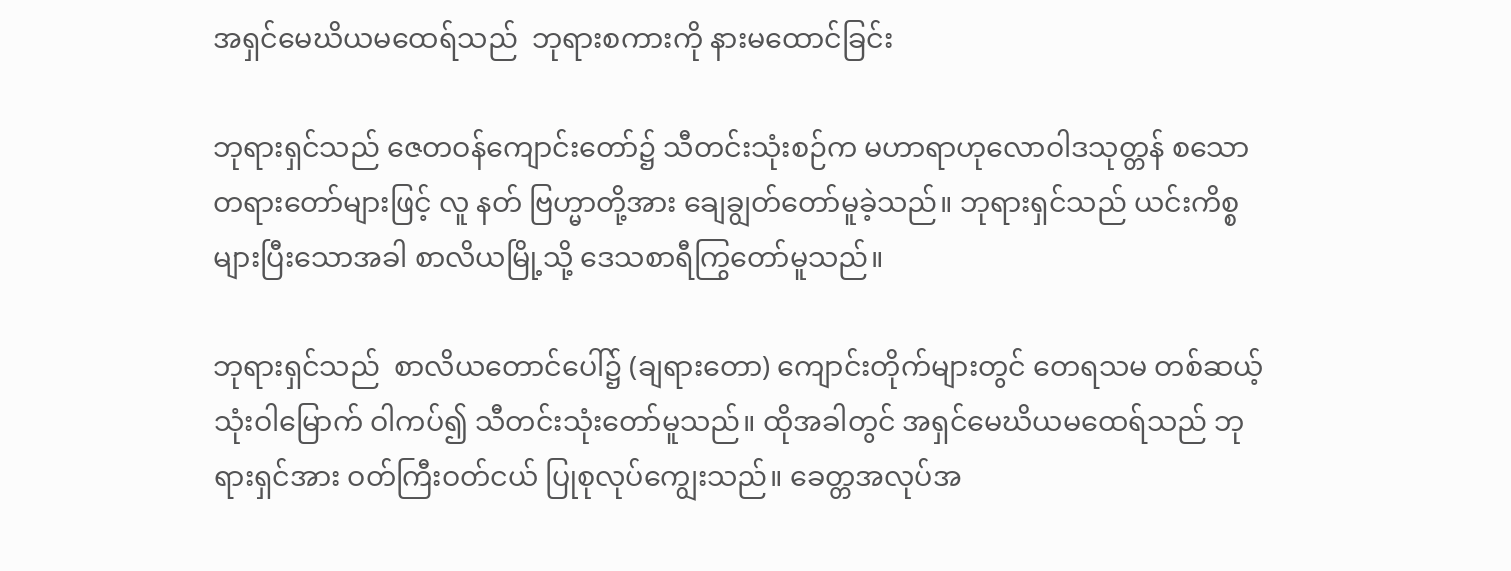အရှင်မေဃိယမထေရ်သည်  ဘုရားစကားကို နားမထောင်ခြင်း

ဘုရားရှင်သည် ဇေတဝန်ကျောင်းတော်၌ သီတင်းသုံးစဉ်က မဟာရာဟုလောဝါဒသုတ္တန် စသော တရားတော်များဖြင့် လူ နတ် ဗြဟ္မာတို့အား ချေချွတ်တော်မူခဲ့သည်။ ဘုရားရှင်သည် ယင်းကိစ္စများပြီးသောအခါ စာလိယမြို့သို့ ဒေသစာရီကြွတော်မူသည်။

ဘုရားရှင်သည်  စာလိယတောင်ပေါ်၌ (ချရားတော) ကျောင်းတိုက်များတွင် တေရသမ တစ်ဆယ့်သုံးဝါမြောက် ဝါကပ်၍ သီတင်းသုံးတော်မူသည်။ ထိုအခါတွင် အရှင်မေဃိယမထေရ်သည် ဘုရားရှင်အား ဝတ်ကြီးဝတ်ငယ် ပြုစုလုပ်ကျွေးသည်။ ခေတ္တအလုပ်အ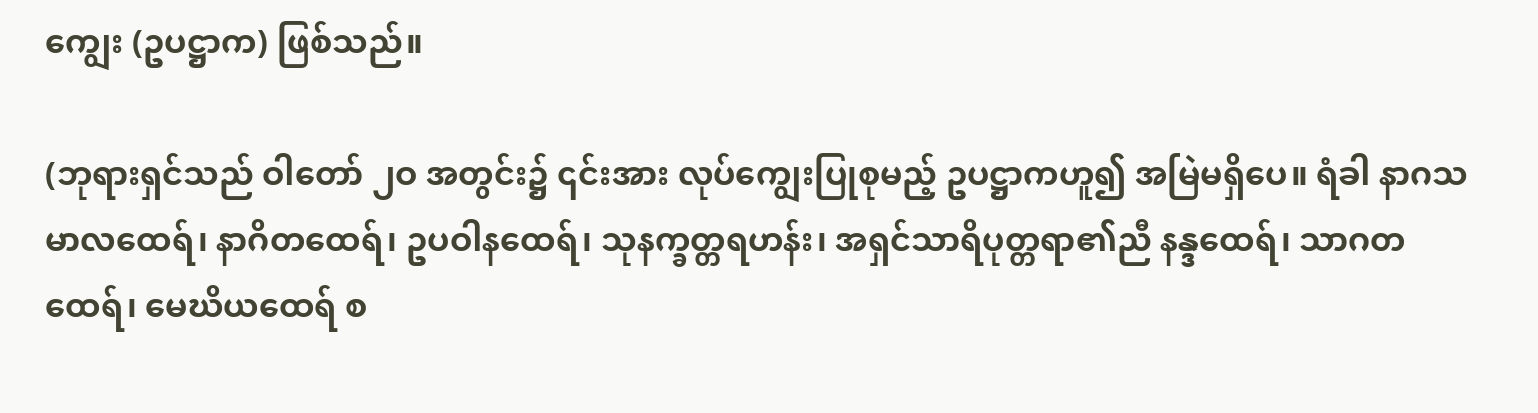ကျွေး (ဥပဋ္ဌာက) ဖြစ်သည်။

(ဘုရားရှင်သည် ဝါတော် ၂ဝ အတွင်း၌ ၎င်းအား လုပ်ကျွေးပြုစုမည့် ဥပဋ္ဌာကဟူ၍ အမြဲမရှိပေ။ ရံခါ နာဂသမာလထေရ်၊ နာဂိတထေရ်၊ ဥပဝါနထေရ်၊ သုနက္ခတ္တရဟန်း၊ အရှင်သာရိပုတ္တရာ၏ညီ နန္ဒထေရ်၊ သာဂတထေရ်၊ မေဃိယထေရ် စ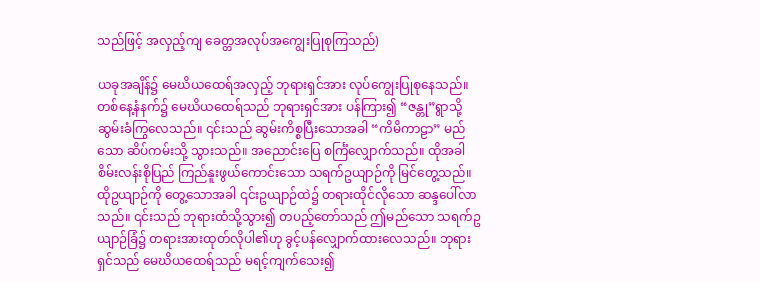သည်ဖြင့် အလှည့်ကျ ခေတ္တအလုပ်အကျွေးပြုစုကြသည်)

ယခုအချိန်၌ မေဃိယထေရ်အလှည့် ဘုရားရှင်အား လုပ်ကျွေးပြုစုနေသည်။ တစ်နေ့နံနက်၌ မေဃိယထေရ်သည် ဘုရားရှင်အား ပန်ကြား၍ “ဇန္တု”ရွာသို့ ဆွမ်းခံကြွလေသည်။ ၎င်းသည် ဆွမ်းကိစ္စပြီးသောအခါ “ကိမိကာဠာ” မည်သော ဆိပ်ကမ်းသို့ သွားသည်။ အညောင်းပြေ စင်္ကြံလျှောက်သည်။ ထိုအခါ စိမ်းလန်းစိုပြည် ကြည်နူးဖွယ်ကောင်းသော သရက်ဥယျာဉ်ကို မြင်တွေ့သည်။ ထိုဥယျာဉ်ကို တွေ့သောအခါ ၎င်းဥယျာဉ်ထဲ၌ တရားထိုင်လိုသော ဆန္ဒပေါ်လာသည်။ ၎င်းသည် ဘုရားထံသို့သွား၍ တပည့်တော်သည် ဤမည်သော သရက်ဥယျာဉ်ခြံ၌ တရားအားထုတ်လိုပါ၏ဟု ခွင့်ပန်လျှောက်ထားလေသည်။ ဘုရားရှင်သည် မေဃိယထေရ်သည် မရင့်ကျက်သေး၍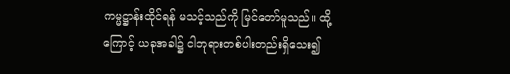ကမ္မဋ္ဌာန်းထိုင်ရန် မသင့်သည်ကို မြင်တော်မူသည်။ ထို့ကြောင့် ယခုအခါ၌ ငါဘုရားတစ်ပါးတည်းရှိသေး၍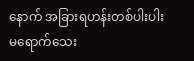နောက် အခြားရဟန်းတစ်ပါးပါး  မရောက်သေး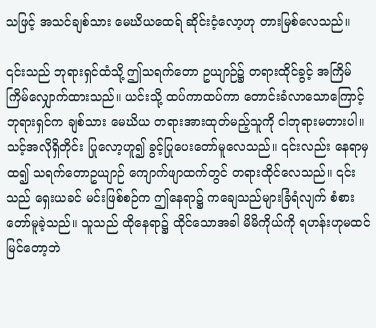သဖြင့် အသင်ချစ်သား မေဃိယထေရ် ဆိုင်းငံ့လော့ဟု တားမြစ်လေသည်။

၎င်းသည် ဘုရားရှင်ထံသို့ ဤသရက်တော ဥယျာဉ်၌ တရားထိုင်ခွင့် အကြိမ်ကြိမ်လျှောက်ထားသည်။ ယင်းသို့ ထပ်ကာထပ်ကာ တောင်းခံလာသောကြောင့် ဘုရားရှင်က ချစ်သား မေဃိယ တရားအားထုတ်မည့်သူကို ငါဘုရားမတားပါ။ သင့်အလိုရှိတိုင်း ပြုလော့ဟူ၍ ခွင့်ပြုပေးတော်မူလေသည်။ ၎င်းလည်း နေရာမှထ၍ သရက်တောဥယျာဉ် ကျောက်ဖျာထက်တွင် တရားထိုင်လေသည်။ ၎င်းသည် ရှေးယခင် မင်းဖြစ်စဉ်က ဤနေရာ၌ ကချေသည်များခြံရံလျက် စံစားတော်မူခဲ့သည်။ သူသည် ထိုနေရာ၌ ထိုင်သောအခါ မိမိကိုယ်ကို ရဟန်းဟုမထင်မြင်တော့ဘဲ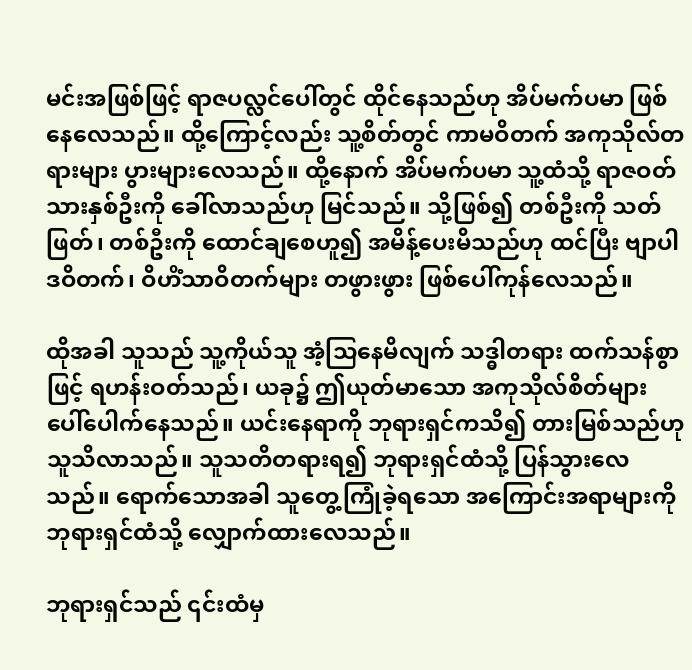မင်းအဖြစ်ဖြင့် ရာဇပလ္လင်ပေါ်တွင် ထိုင်နေသည်ဟု အိပ်မက်ပမာ ဖြစ်နေလေသည်။ ထို့ကြောင့်လည်း သူ့စိတ်တွင် ကာမဝိတက် အကုသိုလ်တရားများ ပွားများလေသည်။ ထို့နောက် အိပ်မက်ပမာ သူ့ထံသို့ ရာဇဝတ်သားနှစ်ဦးကို ခေါ်လာသည်ဟု မြင်သည်။ သို့ဖြစ်၍ တစ်ဦးကို သတ်ဖြတ်၊ တစ်ဦးကို ထောင်ချစေဟူ၍ အမိန့်ပေးမိသည်ဟု ထင်ပြီး ဗျာပါဒဝိတက်၊ ဝိဟိံသာဝိတက်များ တဖွားဖွား ဖြစ်ပေါ်ကုန်လေသည်။

ထိုအခါ သူသည် သူ့ကိုယ်သူ အံ့သြနေမိလျက် သဒ္ဓါတရား ထက်သန်စွာဖြင့် ရဟန်းဝတ်သည်၊ ယခု၌ ဤယုတ်မာသော အကုသိုလ်စိတ်များ ပေါ်ပေါက်နေသည်။ ယင်းနေရာကို ဘုရားရှင်ကသိ၍ တားမြစ်သည်ဟု သူသိလာသည်။ သူသတိတရားရ၍ ဘုရားရှင်ထံသို့ ပြန်သွားလေသည်။ ရောက်သောအခါ သူတွေ့ကြုံခဲ့ရသော အကြောင်းအရာများကို ဘုရားရှင်ထံသို့ လျှောက်ထားလေသည်။

ဘုရားရှင်သည် ၎င်းထံမှ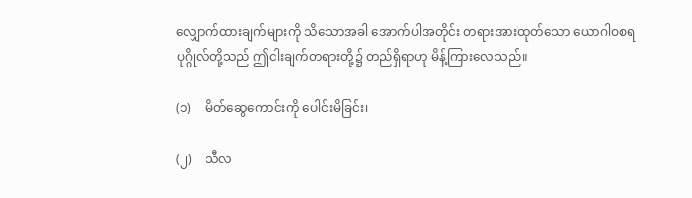လျှောက်ထားချက်များကို သိသောအခါ အောက်ပါအတိုင်း တရားအားထုတ်သော ယောဂါဝစရပုဂ္ဂိုလ်တို့သည် ဤငါးချက်တရားတို့၌ တည်ရှိရာဟု မိန့်ကြားလေသည်။

(၁)    မိတ်ဆွေကောင်းကို ပေါင်းမိခြင်း၊

(၂)    သီလ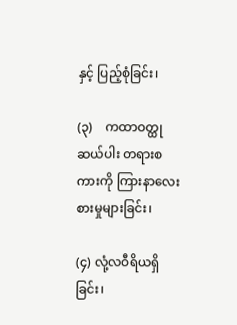နှင့် ပြည့်စုံခြင်း၊

(၃)    ကထာဝတ္ထုဆယ်ပါး တရားစကားကို ကြားနာလေးစားမှုများခြင်း၊

(၄) လုံ့လဝီရိယရှိခြင်း၊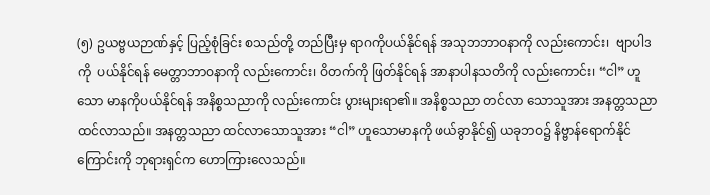(၅) ဥယဗ္ဗယဉာဏ်နှင့် ပြည့်စုံခြင်း စသည်တို့ တည်ပြီးမှ ရာဂကိုပယ်နိုင်ရန် အသုဘဘာဝနာကို လည်းကောင်း၊  ဗျာပါဒကို  ပယ်နိုင်ရန် မေတ္တာဘာဝနာကို လည်းကောင်း၊ ဝိတက်ကို ဖြတ်နိုင်ရန် အာနာပါနသတိကို လည်းကောင်း၊ “ငါ” ဟူသော မာနကိုပယ်နိုင်ရန် အနိစ္စသညာကို လည်းကောင်း ပွားများရာ၏။ အနိစ္စသညာ တင်လာ သောသူအား အနတ္တသညာ ထင်လာသည်။ အနတ္တသညာ ထင်လာသောသူအား “ငါ” ဟူသောမာနကို ဖယ်ခွာနိုင်၍ ယခုဘဝ၌ နိဗ္ဗာန်ရောက်နိုင်ကြောင်းကို ဘုရားရှင်က ဟောကြားလေသည်။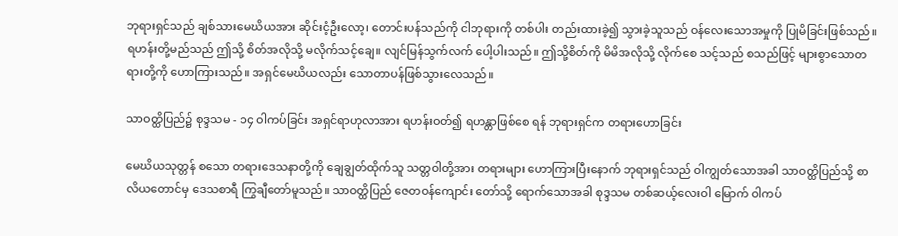ဘုရားရှင်သည် ချစ်သားမေဃိယအား ဆိုင်းငံ့ဦးလော့၊ တောင်းပန်သည်ကို ငါဘုရားကို တစ်ပါး တည်းထားခဲ့၍ သွားခဲ့သူသည် ဝန်လေးသောအမှုကို ပြုမိခြင်းဖြစ်သည်။ ရဟန်းတို့မည်သည် ဤသို့ စိတ်အလိုသို့ မလိုက်သင့်ချေ။ လျင်မြန်သွက်လက် ပေါ့ပါးသည်။ ဤသို့စိတ်ကို မိမိအလိုသို့ လိုက်စေ သင့်သည် စသည်ဖြင့် များစွာသောတရားတို့ကို ဟောကြားသည်။ အရှင်မေဃိယလည်း သောတာပန်ဖြစ်သွားလေသည်။

သာဝတ္ထိပြည်၌ စုဒ္ဒသမ - ၁၄ ဝါကပ်ခြင်း အရှင်ရာဟုလာအား ရဟန်းဝတ်၍ ရဟန္တာဖြစ်စေ ရန် ဘုရားရှင်က တရားဟောခြင်း

မေဃိယသုတ္တန် စသော တရားဒေသနာတို့ကို ချေချွတ်ထိုက်သူ သတ္တဝါတို့အား တရားများ ဟောကြားပြီးနောက် ဘုရားရှင်သည် ဝါကျွတ်သောအခါ သာဝတ္ထိပြည်သို့ စာလိယတောင်မှ ဒေသစာရီ ကြွချီတော်မူသည်။ သာဝတ္ထိပြည် ဇေတဝန်ကျောင်း တော်သို့ ရောက်သောအခါ စုဒ္ဒသမ တစ်ဆယ့်လေးဝါ မြောက် ဝါကပ်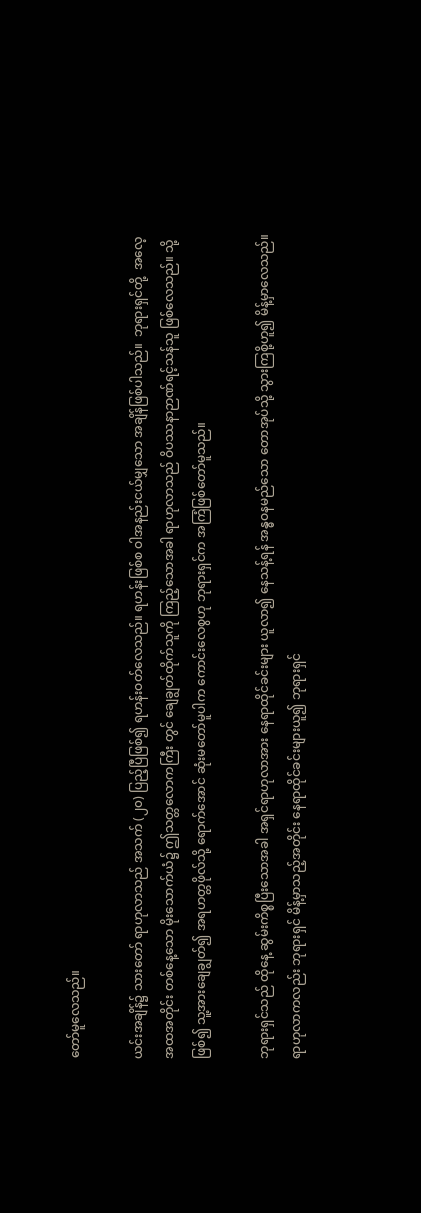တော်မူလေသည်။

ယင်းအချိန်၌ သားတော် ရာဟုလာသည် အသက် (၂၀) ပြည့်ပြီဖြစ်၍ ရဟန်းဝတ်လေသည်။ ရဟန်းဖြစ်စ ဝါအနည်းငယ်မျှသော အချိန်ဖြစ်ပါသည်။  ဘုရားရှင်တို့  အလေ့အထအတိုင်း တစ်နေ့သော မိုးသောက်ယံ၌ ဤသတ္တလောကကြီး တွင် ချေချွတ်ထိုက်သူကို ကြည့်သောအခါ ရာဟုလာသည် ဝိပဿနာဉာဏ်ရင့်သန်သူ ဖြစ်လေသည်။ သို့ဖြစ်၍ သူ့အားချေချွတ်၍ အရဟတ္တဖိုလ်သို့ ရောက်အောင် ဆုံးမတော်မူပါက ကောင်းလေစွဟု ဘုရားရှင်က အကြံဖြစ်တော်မူသည်။

ဘုရားရှင်သည် ထိုနေ့ ဆွမ်းကိစ္စပြီးသောအခါ အရှင်ရာဟုလာအား နေရာထိုင်ခင်းများ ယူလာ၍ နေသန့်ရန် အန္ဓဝနမည်သော တောအုပ်သို့ သွားကြစို့ဟူ၍ မိန့်မှာလေသည်။ ရာဟုလာကလည်း ဘုရားရှင် မိန့်မှာသည့်အတိုင်း နေရာထိုင်ခင်းများယူ၍ ဘုရားရှင်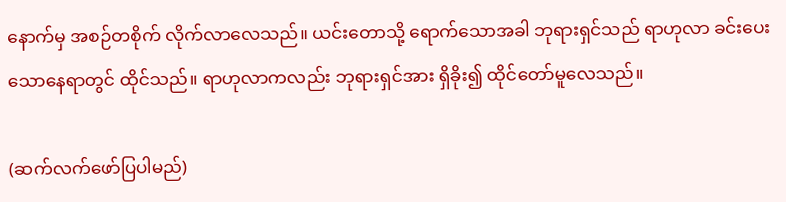နောက်မှ အစဉ်တစိုက် လိုက်လာလေသည်။ ယင်းတောသို့ ရောက်သောအခါ ဘုရားရှင်သည် ရာဟုလာ ခင်းပေးသောနေရာတွင် ထိုင်သည်။ ရာဟုလာကလည်း ဘုရားရှင်အား ရှိခိုး၍ ထိုင်တော်မူလေသည်။

(ဆက်လက်ဖော်ပြပါမည်)